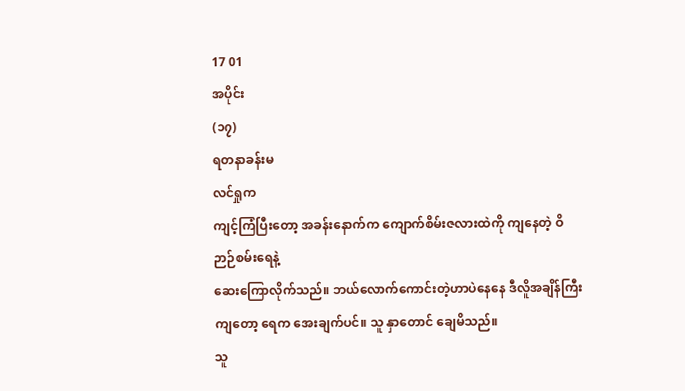17 01
အပိုင်း
(၁၇)
ရတနာခန်းမ
လင်ရှုက
ကျင့်ကြံပြီးတော့ အခန်းနောက်က ကျောက်စိမ်းဇလားထဲကို ကျနေတဲ့ ဝိဉာဉ်စမ်းရေနဲ့
ဆေးကြောလိုက်သည်။ ဘယ်လောက်ကောင်းတဲ့ဟာပဲနေနေ ဒီလိူအချိန်ကြီးကျတော့ ရေက အေးချက်ပင်။ သူ နှာတောင် ချေမိသည်။
သူ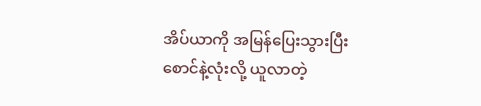အိပ်ယာကို အမြန်ပြေးသွားပြီး စောင်နဲ့လုံးလို့ ယူလာတဲ့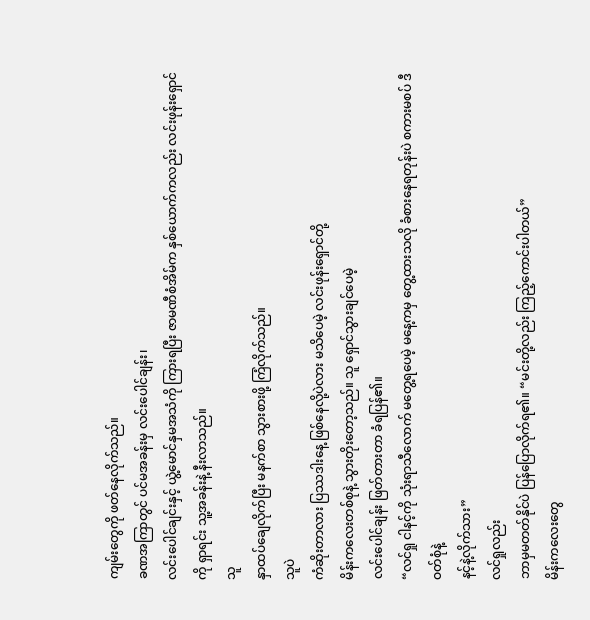ကျမ်းတွေကို ဖတ်နေလိုက်သည်။
ခဏအကြာတွင် ပင်မအခန်းမှ လင်းပေါင်ချန်း၊
လင်းပေါင်ချင်းနှင့် ယွဲ့မောင်နှမအသံကို ကြားရပြီး ဇာမဏီစံအိမ်က နှစ်ယောက်ကလည်း လင်းဖုန်းရှောင်ကို ရှာရင်း သူ့အခန်းနဲ့ နီးလာသည်။
သူ
နှာထပ်ချေလိုက်ပြီး မနက်စာ သွားစားဖို့ ကြံလိုက်သည်။
သူပဲ
ကံဆိုးတာလား ပြဿဒါးနေ့ ဖြစ်နေလို့ပဲလား မသိပေမဲ့ လင်းဖုန်းရှောင်တို့
မိန်းကလေးတစ်စုနဲ့ သွားတိုးတော့သည်။ သူ ရှောင်သွားချင်ပေမဲ့
လင်းပေါင်ချန်း ဖြတ်တားတာ ခံရပြန်၏။
“လင်ရှု ငါနင့်ကို သုံးရာသီလောက် မတွေ့ရပေမဲ့ မနေ့ကမှ တွေ့ထားသလို ခံစားနေရတုန်းပဲ စကားမစပ် ဒီဝတ်စုံနဲ့
နင့်နဲ့လိုက်သား”
လင်ရှုလည်း
ဘာမှမတတ်နိုင်ပဲ ပြန်ပြောလိုက်ရ၏။ “မင်းတို့လည်း ကြည့်ကောင်းပါတယ်”
မိန်းကလေးတွေ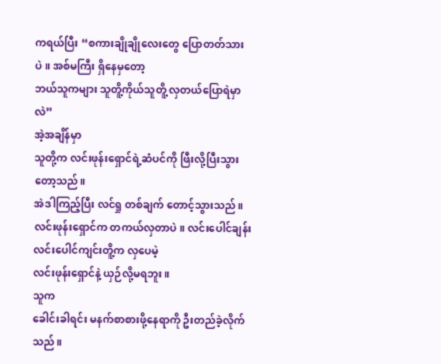ကရယ်ပြီး “စကားချိုချိုလေးတွေ ပြောတတ်သားပဲ။ အစ်မကြီး ရှိနေမှတော့
ဘယ်သူကများ သူတိူ့ကိုယ်သူတိူ့ လှတယ်ပြောရဲမှာလဲ”
အဲ့အချိန်မှာ
သူတို့က လင်းဖုန်းရှောင်ရဲ့ဆံပင်ကို ဖြီးလို့ပြီးသွားတော့သည်။
အဲဒါကြည့်ပြီး လင်ရှု တစ်ချက် တောင့်သွားသည်။
လင်းဖုန်းရှောင်က တကယ်လှတာပဲ။ လင်းပေါင်ချန်း လင်းပေါင်ကျင်းတိူ့က လှပေမဲ့
လင်းဖုန်းရှောင်နဲ့ ယှဉ်လို့မရဘူး။
သူက
ခေါင်းခါရင်း မနက်စာစားဖို့နေရာကို ဦးတည်ခဲ့လိုက်သည်။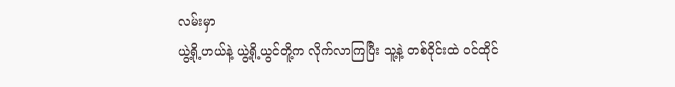လမ်းမှာ
ယွဲ့ရို့ဟယ်နဲ့ ယွဲ့ရို့ယွင်တိူ့က လိုက်လာကြပြီး သူ့နဲ့ တစ်ဝိုင်းထဲ ဝင်ထိုင်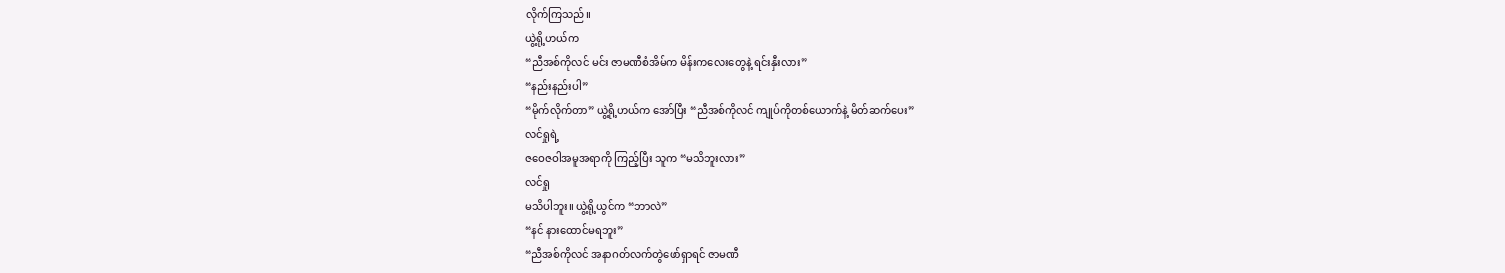လိုက်ကြသည်။
ယွဲ့ရို့ဟယ်က
“ညီအစ်ကိုလင် မင်း ဇာမဏီစံအိမ်က မိန်းကလေးတွေနဲ့ ရင်းနှီးလား”
“နည်းနည်းပါ”
“မိုက်လိုက်တာ” ယွဲ့ရို့ဟယ်က အော်ပြီး “ညီအစ်ကိုလင် ကျုပ်ကိုတစ်ယောက်နဲ့ မိတ်ဆက်ပေး”
လင်ရှုရဲ့
ဇဝေဇဝါအမူအရာကို ကြည့်ပြီး သူက “မသိဘူးလား”
လင်ရှု
မသိပါဘူး။ ယွဲ့ရို့ယွင်က “ဘာလဲ”
“နင် နားထောင်မရဘူး”
“ညီအစ်ကိုလင် အနာဂတ်လက်တွဲဖော်ရှာရင် ဇာမဏီ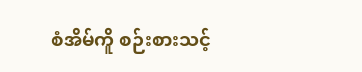စံအိမ်ကိူ စဉ်းစားသင့်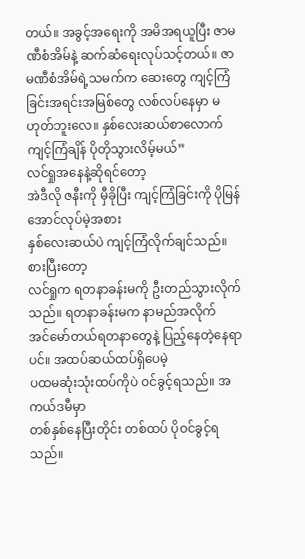တယ်။ အခွင့်အရေးကို အမိအရယူပြီး ဇာမဏီစံအိမ်နဲ့ ဆက်ဆံရေးလုပ်သင့်တယ်။ ဇာမဏီစံအိမ်ရဲ့သမက်က ဆေးတွေ ကျင့်ကြံခြင်းအရင်းအမြစ်တွေ လစ်လပ်နေမှာ မဟုတ်ဘူးလေ။ နှစ်လေးဆယ်စာလောက် ကျင့်ကြံချိန် ပိုတိုသွားလိမ့်မယ်”
လင်ရှုအနေနဲ့ဆိုရင်တော့
အဲဒီလို ဇနီးကို မှီခိုပြီး ကျင့်ကြံခြင်းကို ပိုမြန်အောင်လုပ်မဲ့အစား
နှစ်လေးဆယ်ပဲ ကျင့်ကြံလိုက်ချင်သည်။
စားပြီးတော့
လင်ရှုက ရတနာခန်းမကို ဦးတည်သွားလိုက်သည်။ ရတနာခန်းမက နာမည်အလိုက်
အင်မော်တယ်ရတနာတွေနဲ့ ပြည့်နေတဲ့နေရာပင်။ အထပ်ဆယ်ထပ်ရှိပေမဲ့
ပထမဆုံးသုံးထပ်ကိုပဲ ဝင်ခွင့်ရသည်။ အကယ်ဒမီမှာ
တစ်နှစ်နေပြီးတိုင်း တစ်ထပ် ပိုဝင်ခွင့်ရသည်။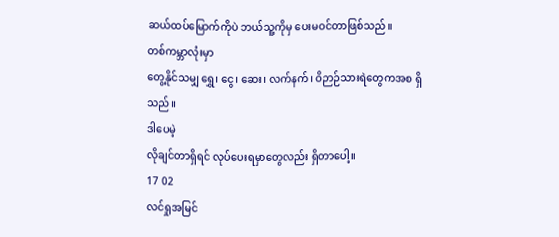ဆယ်ထပ်မြောက်ကိုပဲ ဘယ်သူ့ကိုမှ ပေးမဝင်တာဖြစ်သည်။
တစ်ကမ္ဘာလုံးမှာ
တွေ့နိုင်သမျှ ရွှေ၊ ငွေ၊ ဆေး၊ လက်နက်၊ ဝိဉာဉ်သားရဲတွေကအစ ရှိသည်။
ဒါပေမဲ့
လိုချင်တာရှိရင် လုပ်ပေးရမှာတွေလည်း ရှိတာပေါ့။
17 02
လင်ရှုအမြင်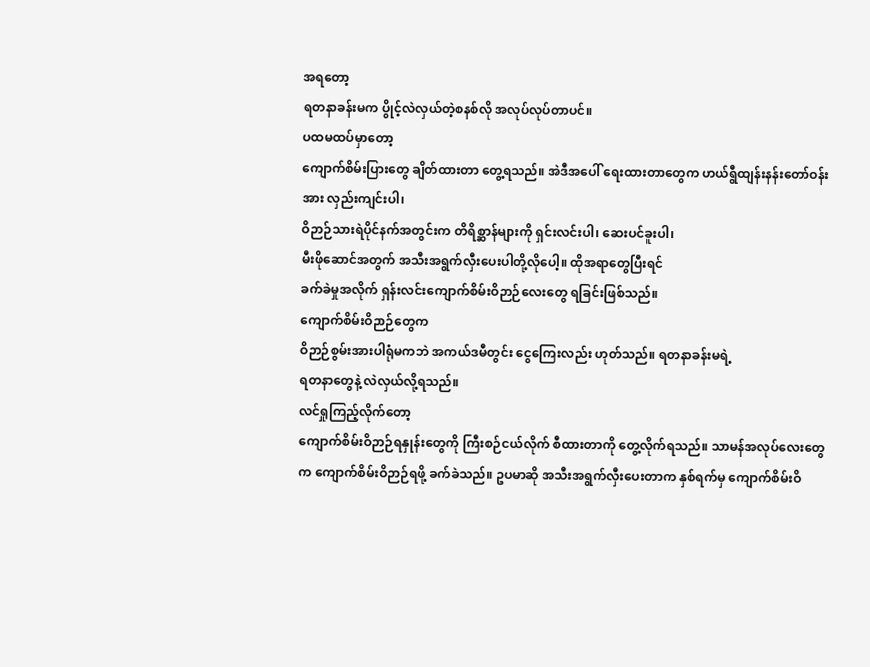အရတော့
ရတနာခန်းမက ပွိုင့်လဲလှယ်တဲ့စနစ်လို အလုပ်လုပ်တာပင်။
ပထမထပ်မှာတော့
ကျောက်စိမ်းပြားတွေ ချိတ်ထားတာ တွေ့ရသည်။ အဲဒီအပေါ် ရေးထားတာတွေက ဟယ်ရွီထျန်းနန်းတော်ဝန်းအား လှည်းကျင်းပါ၊
ဝိဉာဉ်သားရဲပိုင်နက်အတွင်းက တိရိစ္ဆာန်များကို ရှင်းလင်းပါ၊ ဆေးပင်ခူးပါ၊
မီးဖိုဆောင်အတွက် အသီးအရွက်လှီးပေးပါတို့လိုပေါ့။ ထိုအရာတွေပြီးရင်
ခက်ခဲမှုအလိုက် ရှန်းလင်းကျောက်စိမ်းဝိဉာဉ်လေးတွေ ရခြင်းဖြစ်သည်။
ကျောက်စိမ်းဝိဉာဉ်တွေက
ဝိဉာဉ်စွမ်းအားပါရုံမကဘဲ အကယ်ဒမီတွင်း ငွေကြေးလည်း ဟုတ်သည်။ ရတနာခန်းမရဲ့
ရတနာတွေနဲ့ လဲလှယ်လို့ရသည်။
လင်ရှုကြည့်လိုက်တော့
ကျောက်စိမ်းဝိဉာဉ်ရနှုန်းတွေကို ကြီးစဉ်ငယ်လိုက် စီထားတာကို တွေ့လိုက်ရသည်။ သာမန်အလုပ်လေးတွေက ကျောက်စိမ်းဝိဉာဉ်ရဖို့ ခက်ခဲသည်။ ဥပမာဆို အသီးအရွက်လှီးပေးတာက နှစ်ရက်မှ ကျောက်စိမ်းဝိ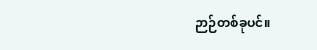ဉာဉ်တစ်ခုပင်။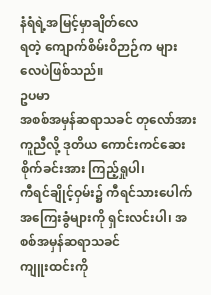နံရံရဲ့အမြင့်မှာချိတ်လေ
ရတဲ့ ကျောက်စိမ်းဝိဉာဉ်က များလေပဲဖြစ်သည်။
ဥပမာ
အစစ်အမှန်ဆရာသခင် တုလော်အား ကူညီလို့ ဒုတိယ ကောင်းကင်ဆေးစိုက်ခင်းအား ကြည့်ရှုပါ၊
ကီရင်ချိုင့်ဝှမ်း၌ ကီရင်သားပေါက်အကြေးခွံများကို ရှင်းလင်းပါ၊ အစစ်အမှန်ဆရာသခင်
ကျူးထင်းကို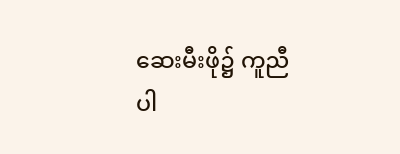ဆေးမီးဖို၌ ကူညီပါ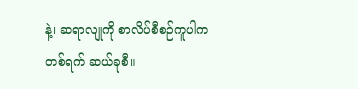နဲ့၊ ဆရာလျုကို စာလိပ်စီစဉ်ကူပါက
တစ်ရက် ဆယ်ခုစီ။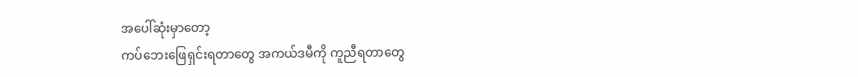အပေါ်ဆုံးမှာတော့
ကပ်ဘေးဖြေရှင်းရတာတွေ အကယ်ဒမီကို ကူညီရတာတွေ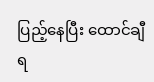ပြည့်နေပြီး ထောင်ချီရ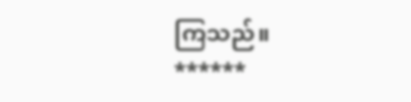ကြသည်။
******